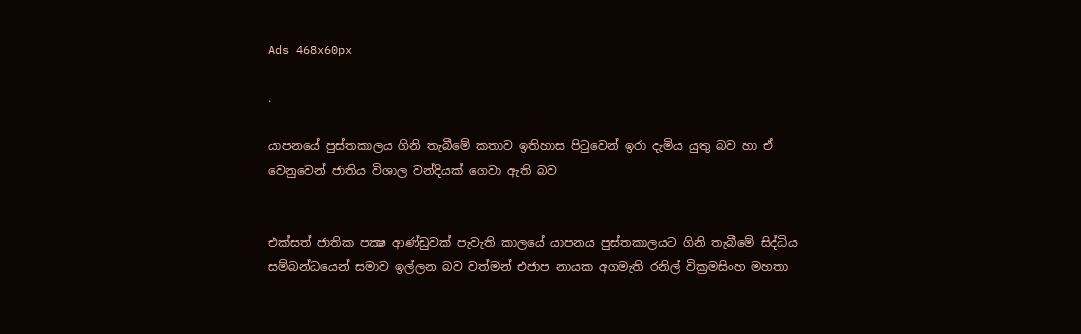Ads 468x60px

.

යාපනයේ පුස්‌තකාලය ගිනි තැබීමේ කතාව ඉතිහාස පිටුවෙන් ඉරා දැමිය යුතු බව හා ඒ වෙනුවෙන් ජාතිය විශාල වන්දියක්‌ ගෙවා ඇති බව


එක්‌සත් ජාතික පක්‍ෂ ආණ්‌ඩුවක්‌ පැවැති කාලයේ යාපනය පුස්‌තකාලයට ගිනි තැබීමේ සිද්ධිය සම්බන්ධයෙන් සමාව ඉල්ලන බව වත්මන් එජාප නායක අගමැති රනිල් වික්‍රමසිංහ මහතා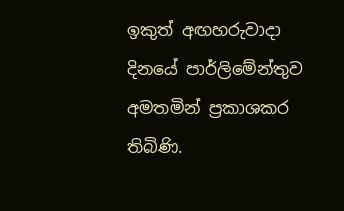ඉකුත් අඟහරුවාදා දිනයේ පාර්ලිමේන්තුව අමතමින් ප්‍රකාශකර තිබිණි.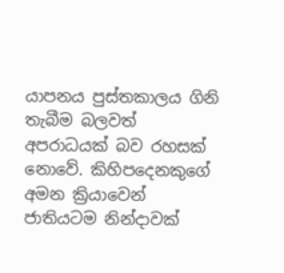යාපනය පුස්‌තකාලය ගිනි තැබීම බලවත් අපරාධයක්‌ බව රහසක්‌ නොවේ. කිහිපදෙනකුගේ අමන ක්‍රියාවෙන් ජාතියටම නින්දාවක්‌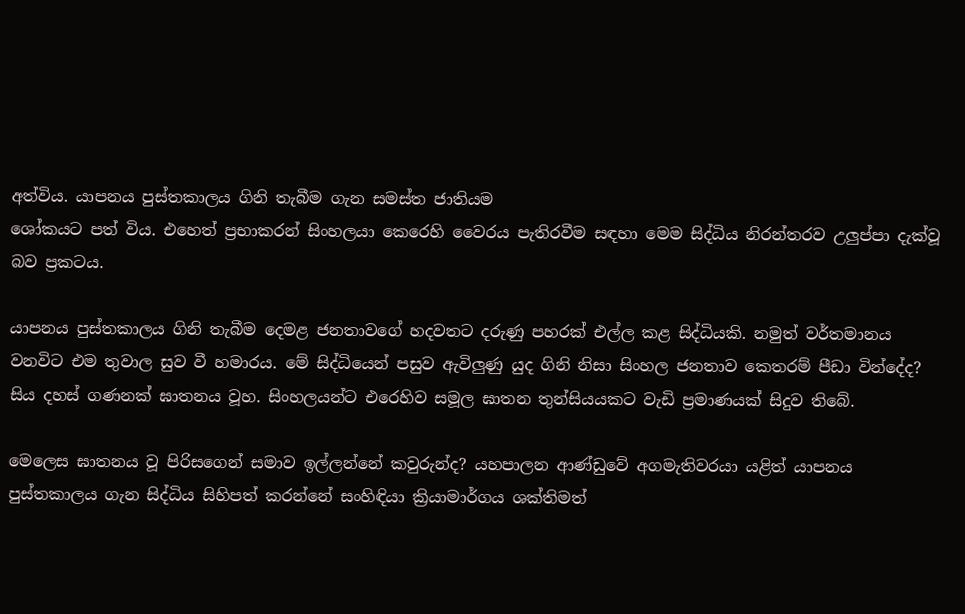අත්විය. යාපනය පුස්‌තකාලය ගිනි තැබීම ගැන සමස්‌ත ජාතියම
ශෝකයට පත් විය. එහෙත් ප්‍රභාකරන් සිංහලයා කෙරෙහි වෛරය පැතිරවීම සඳහා මෙම සිද්ධිය නිරන්තරව උලුප්පා දැක්‌වූ බව ප්‍රකටය.

යාපනය පුස්‌තකාලය ගිනි තැබීම දෙමළ ජනතාවගේ හදවතට දරුණු පහරක්‌ එල්ල කළ සිද්ධියකි. නමුත් වර්තමානය වනවිට එම තුවාල සුව වී හමාරය. මේ සිද්ධියෙන් පසුව ඇවිලුණු යුද ගිනි නිසා සිංහල ජනතාව කෙතරම් පීඩා වින්දේද? සිය දහස්‌ ගණනක්‌ ඝාතනය වූහ. සිංහලයන්ට එරෙහිව සමූල ඝාතන තුන්සියයකට වැඩි ප්‍රමාණයක්‌ සිදුව තිබේ.

මෙලෙස ඝාතනය වූ පිරිසගෙන් සමාව ඉල්ලන්නේ කවුරුන්ද? යහපාලන ආණ්‌ඩුවේ අගමැතිවරයා යළිත් යාපනය පුස්‌තකාලය ගැන සිද්ධිය සිහිපත් කරන්නේ සංහිඳියා ක්‍රියාමාර්ගය ශක්‌තිමත්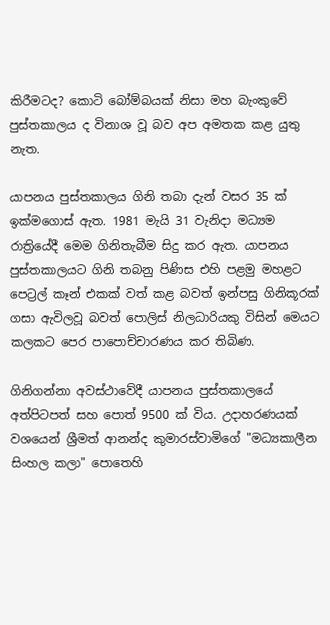කිරීමටද? කොටි බෝම්බයක්‌ නිසා මහ බැංකුවේ පුස්‌තකාලය ද විනාශ වූ බව අප අමතක කළ යුතු නැත.

යාපනය පුස්‌තකාලය ගිනි තබා දැන් වසර 35 ක්‌ ඉක්‌මගොස්‌ ඇත. 1981 මැයි 31 වැනිදා මධ්‍යම රාත්‍රියේදී මෙම ගිනිතැබීම සිදු කර ඇත. යාපනය පුස්‌තකාලයට ගිනි තබනු පිණිස එහි පළමු මහළට පෙට්‍රල් කෑන් එකක්‌ වත් කළ බවත් ඉන්පසු ගිනිකූරක්‌ ගසා ඇවිලවූ බවත් පොලිස්‌ නිලධාරියකු විසින් මෙයට කලකට පෙර පාපොච්චාරණය කර තිබිණ.

ගිනිගන්නා අවස්‌ථාවේදී යාපනය පුස්‌තකාලයේ අත්පිටපත් සහ පොත් 9500 ක්‌ විය. උදාහරණයක්‌ වශයෙන් ශ්‍රීමත් ආනන්ද කුමාරස්‌වාමිගේ "මධ්‍යකාලීන සිංහල කලා" පොතෙහි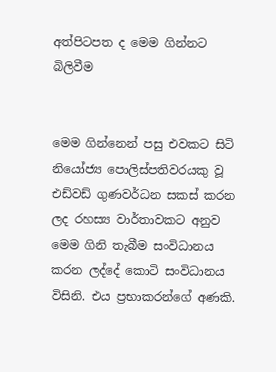අත්පිටපත ද මෙම ගින්නට බිලිවීම


මෙම ගින්නෙන් පසු එවකට සිටි නියෝජ්‍ය පොලිස්‌පතිවරයකු වූ එඩ්වඩ් ගුණවර්ධන සකස්‌ කරන ලද රහස්‍ය වාර්තාවකට අනුව මෙම ගිනි තැබීම සංවිධානය කරන ලද්දේ කොටි සංවිධානය විසිනි. එය ප්‍රභාකරන්ගේ අණකි.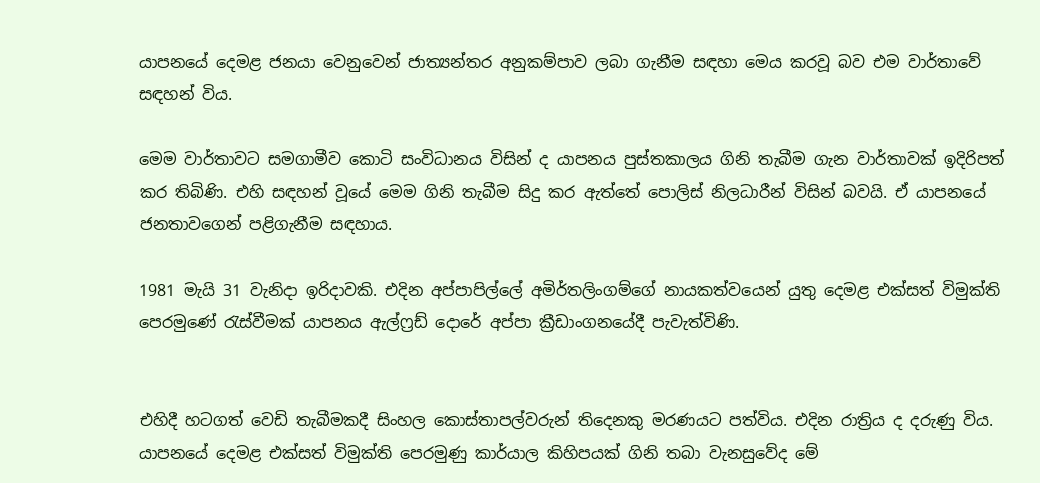යාපනයේ දෙමළ ජනයා වෙනුවෙන් ජාත්‍යන්තර අනුකම්පාව ලබා ගැනීම සඳහා මෙය කරවූ බව එම වාර්තාවේ සඳහන් විය.

මෙම වාර්තාවට සමගාමීව කොටි සංවිධානය විසින් ද යාපනය පුස්‌තකාලය ගිනි තැබීම ගැන වාර්තාවක්‌ ඉදිරිපත් කර තිබිණි. එහි සඳහන් වූයේ මෙම ගිනි තැබීම සිදු කර ඇත්තේ පොලිස්‌ නිලධාරීන් විසින් බවයි. ඒ යාපනයේ ජනතාවගෙන් පළිගැනීම සඳහාය.

1981 මැයි 31 වැනිදා ඉරිදාවකි. එදින අප්පාපිල්ලේ අමිර්තලිංගම්ගේ නායකත්වයෙන් යුතු දෙමළ එක්‌සත් විමුක්‌ති පෙරමුණේ රැස්‌වීමක්‌ යාපනය ඇල්ෆ්‍ර‍ඩ් දොරේ අප්පා ක්‍රීඩාංගනයේදී පැවැත්විණි.


එහිදී හටගත් වෙඩි තැබීමකදී සිංහල කොස්‌තාපල්වරුන් තිදෙනකු මරණයට පත්විය. එදින රාත්‍රිය ද දරුණු විය. යාපනයේ දෙමළ එක්‌සත් විමුක්‌ති පෙරමුණු කාර්යාල කිහිපයක්‌ ගිනි තබා වැනසුවේද මේ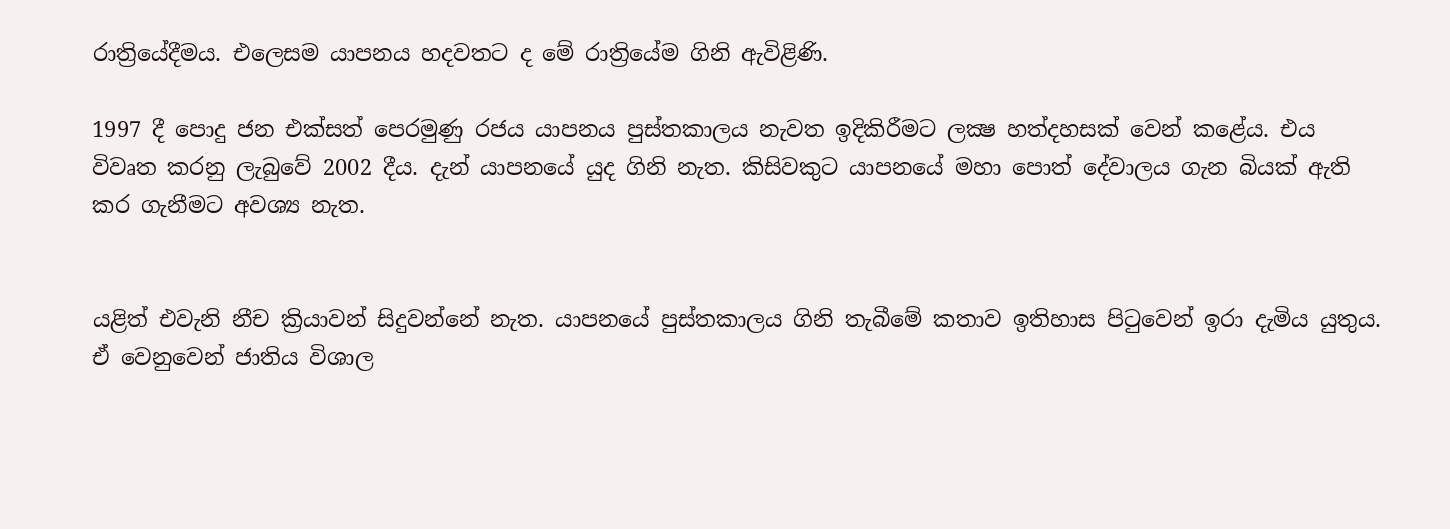රාත්‍රියේදීමය. එලෙසම යාපනය හදවතට ද මේ රාත්‍රියේම ගිනි ඇවිළිණි.

1997 දී පොදු ජන එක්‌සත් පෙරමුණු රජය යාපනය පුස්‌තකාලය නැවත ඉදිකිරීමට ලක්‍ෂ හත්දහසක්‌ වෙන් කළේය. එය විවෘත කරනු ලැබුවේ 2002 දීය. දැන් යාපනයේ යුද ගිනි නැත. කිසිවකුට යාපනයේ මහා පොත් දේවාලය ගැන බියක්‌ ඇති කර ගැනීමට අවශ්‍ය නැත.


යළිත් එවැනි නීච ක්‍රියාවන් සිදුවන්නේ නැත. යාපනයේ පුස්‌තකාලය ගිනි තැබීමේ කතාව ඉතිහාස පිටුවෙන් ඉරා දැමිය යුතුය. ඒ වෙනුවෙන් ජාතිය විශාල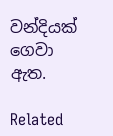වන්දියක්‌ ගෙවා ඇත.

Related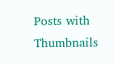Posts with Thumbnails